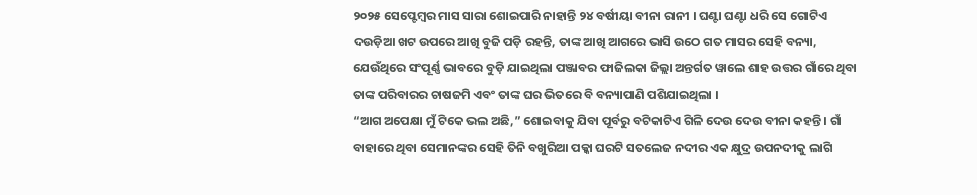୨୦୨୫ ସେପ୍ଟେମ୍ବର ମାସ ସାରା ଶୋଇପାରି ନାହାନ୍ତି ୨୪ ବର୍ଷୀୟା ବୀନା ରାନୀ । ଘଣ୍ଟା ଘଣ୍ଟା ଧରି ସେ ଗୋଟିଏ ଦଉଡ଼ିଆ ଖଟ ଉପରେ ଆଖି ବୁଜି ପଡ଼ି ରହନ୍ତି, ତାଙ୍କ ଆଖି ଆଗରେ ଭାସି ଉଠେ ଗତ ମାସର ସେହି ବନ୍ୟା, ଯେଉଁଥିରେ ସଂପୂର୍ଣ୍ଣ ଭାବରେ ବୁଡ଼ି ଯାଇଥିଲା ପଞ୍ଜାବର ଫାଜିଲକା ଜିଲ୍ଲା ଅନ୍ତର୍ଗତ ୱାଲେ ଶାହ ଉତ୍ତର ଗାଁରେ ଥିବା ତାଙ୍କ ପରିବାରର ଚାଷଜମି ଏବଂ ତାଙ୍କ ଘର ଭିତରେ ବି ବନ୍ୟାପାଣି ପଶିଯାଇଥିଲା ।
“ଆଗ ଅପେକ୍ଷା ମୁଁ ଟିକେ ଭଲ ଅଛି,” ଶୋଇବାକୁ ଯିବା ପୂର୍ବରୁ ବଟିକାଟିଏ ଗିଳି ଦେଉ ଦେଉ ବୀନା କହନ୍ତି । ଗାଁ ବାହାରେ ଥିବା ସେମାନଙ୍କର ସେହି ତିନି ବଖୁରିଆ ପକ୍କା ଘରଟି ସତଲେଜ ନଦୀର ଏକ କ୍ଷୁଦ୍ର ଉପନଦୀକୁ ଲାଗି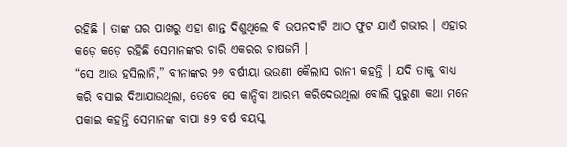ରହିଛି । ତାଙ୍କ ଘର ପାଖରୁ ଏହା ଶାନ୍ତ ଦିଶୁଥିଲେ ବି ଉପନଦୀଟି ଆଠ ଫୁଟ ଯାଏଁ ଗଭୀର । ଏହାର କଡ଼େ କଡ଼େ ରହିଛି ସେମାନଙ୍କର ଚାରି ଏକରର ଚାଷଜମି ।
“ସେ ଆଉ ହସିଲାନି,” ବୀନାଙ୍କର ୨୬ ବର୍ଷୀୟା ଭଉଣୀ କୈଲାସ ରାନୀ କହନ୍ତି । ଯଦି ତାକୁ ବାଧ୍ୟ କରି ବସାଇ ଦିଆଯାଉଥିଲା, ତେବେ ସେ କାନ୍ଦିବା ଆରମ୍ଭ କରିଦେଉଥିଲା ବୋଲି ପୁରୁଣା କଥା ମନେ ପକାଇ କହନ୍ତି ସେମାନଙ୍କ ବାପା ୫୨ ବର୍ଷ ବୟସ୍କ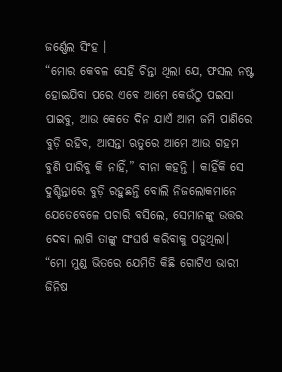ଜର୍ଣ୍ଣେଲ ସିଂହ ।
“ମୋର କେବଳ ସେହି ଚିନ୍ତା ଥିଲା ଯେ, ଫସଲ ନଷ୍ଟ ହୋଇଯିବା ପରେ ଏବେ ଆମେ କେଉଁଠୁ ପଇସା ପାଇବୁ, ଆଉ କେତେ ଦିନ ଯାଏଁ ଆମ ଜମି ପାଣିରେ ବୁଡ଼ି ରହିବ, ଆସନ୍ତା ଋତୁରେ ଆମେ ଆଉ ଗହମ ବୁଣି ପାରିବୁ କି ନାହିଁ,” ବୀନା କହନ୍ତି । କାହିଁକି ସେ ଦୁଶ୍ଚିନ୍ତାରେ ବୁଡ଼ି ରହୁଛନ୍ତି ବୋଲି ନିଜଲୋକମାନେ ଯେତେବେଳେ ପଚାରି ବସିଲେ, ସେମାନଙ୍କୁ ଉତ୍ତର ଦେବା ଲାଗି ତାଙ୍କୁ ସଂଘର୍ଷ କରିବାକୁ ପଡୁଥିଲା। “ମୋ ମୁଣ୍ଡ ଭିତରେ ଯେମିତି କିଛି ଗୋଟିଏ ଭାରୀ ଜିନିଷ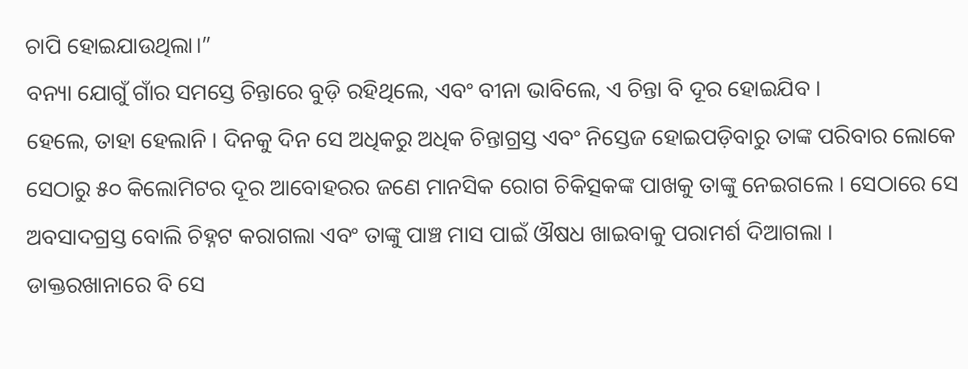ଚାପି ହୋଇଯାଉଥିଲା।”
ବନ୍ୟା ଯୋଗୁଁ ଗାଁର ସମସ୍ତେ ଚିନ୍ତାରେ ବୁଡ଼ି ରହିଥିଲେ, ଏବଂ ବୀନା ଭାବିଲେ, ଏ ଚିନ୍ତା ବି ଦୂର ହୋଇଯିବ ।
ହେଲେ, ତାହା ହେଲାନି । ଦିନକୁ ଦିନ ସେ ଅଧିକରୁ ଅଧିକ ଚିନ୍ତାଗ୍ରସ୍ତ ଏବଂ ନିସ୍ତେଜ ହୋଇପଡ଼ିବାରୁ ତାଙ୍କ ପରିବାର ଲୋକେ ସେଠାରୁ ୫୦ କିଲୋମିଟର ଦୂର ଆବୋହରର ଜଣେ ମାନସିକ ରୋଗ ଚିକିତ୍ସକଙ୍କ ପାଖକୁ ତାଙ୍କୁ ନେଇଗଲେ । ସେଠାରେ ସେ ଅବସାଦଗ୍ରସ୍ତ ବୋଲି ଚିହ୍ନଟ କରାଗଲା ଏବଂ ତାଙ୍କୁ ପାଞ୍ଚ ମାସ ପାଇଁ ଔଷଧ ଖାଇବାକୁ ପରାମର୍ଶ ଦିଆଗଲା ।
ଡାକ୍ତରଖାନାରେ ବି ସେ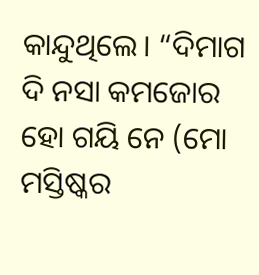କାନ୍ଦୁଥିଲେ। “ଦିମାଗ ଦି ନସା କମଜୋର ହୋ ଗୟି ନେ (ମୋ ମସ୍ତିଷ୍କର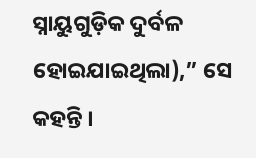ସ୍ନାୟୁଗୁଡ଼ିକ ଦୁର୍ବଳ ହୋଇଯାଇଥିଲା),” ସେ କହନ୍ତି ।